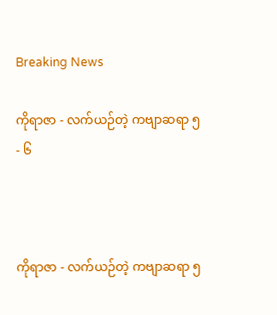Breaking News

ကိုရာဇာ - လက်ယဉ်တဲ့ ကဗျာဆရာ ၅ - ၆



ကိုရာဇာ - လက်ယဉ်တဲ့ ကဗျာဆရာ ၅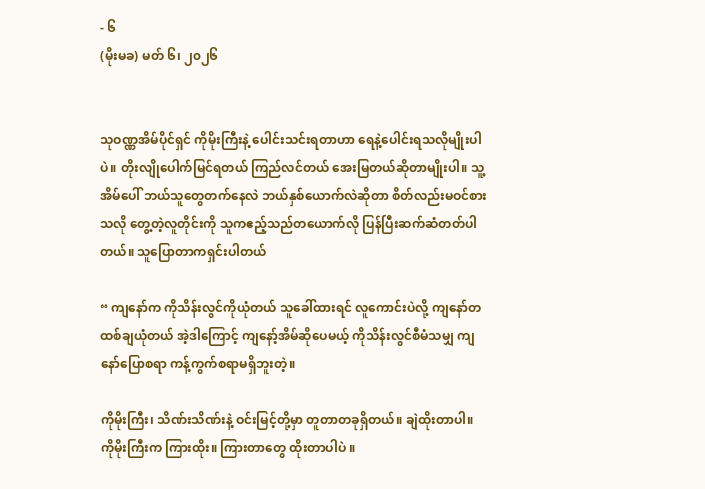- ၆
(မိုးမခ) မတ် ၆၊ ၂၀၂၆


သုဝဏ္ဏအိမ်ပိုင်ရှင် ကိုမိုးကြီးနဲ့ ပေါင်းသင်းရတာဟာ ရေနဲ့ပေါင်းရသလိုမျိုးပါပဲ။ တိုးလျိုပေါက်မြင်ရတယ် ကြည်လင်တယ် အေးမြတယ်ဆိုတာမျိုးပါ။ သူ့အိမ်ပေါ် ဘယ်သူတွေတက်နေလဲ ဘယ်နှစ်ယောက်လဲဆိုတာ စိတ်လည်းမဝင်စားသလို တွေ့တဲ့လူတိုင်းကို သူကဧည့်သည်တယောက်လို ပြန်ပြီးဆက်ဆံတတ်ပါတယ်။ သူပြောတာကရှင်းပါတယ်

“ ကျနော်က ကိုသိန်းလွင်ကိုယုံတယ် သူခေါ်ထားရင် လူကောင်းပဲလို့ ကျနော်တထစ်ချယုံတယ် အဲ့ဒါကြောင့် ကျနော့်အိမ်ဆိုပေမယ့် ကိုသိန်းလွင်စီမံသမျှ ကျနော်ပြောစရာ ကန့်ကွက်စရာမရှိဘူးတဲ့။

ကိုမိုးကြီး၊ သိဏ်းသိဏ်းနဲ့ ဝင်းမြင့်တို့မှာ တူတာတခုရှိတယ်။ ချဲထိုးတာပါ။ ကိုမိုးကြီးက ကြားထိုး။ ကြားတာတွေ ထိုးတာပါပဲ ။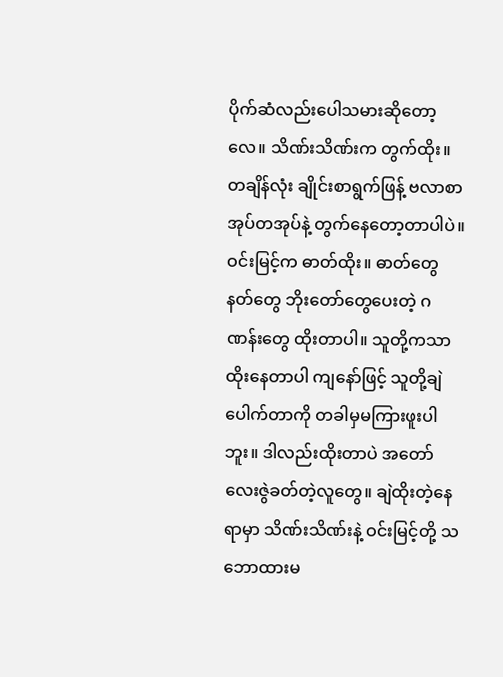ပိုက်ဆံလည်းပေါသမားဆိုတော့လေ။ သိဏ်းသိဏ်းက တွက်ထိုး။ တချိန်လုံး ချိုင်းစာရွက်ဖြန့် ဗလာစာအုပ်တအုပ်နဲ့ တွက်နေတော့တာပါပဲ။ ဝင်းမြင့်က ဓာတ်ထိုး။ ဓာတ်တွေ နတ်တွေ ဘိုးတော်တွေပေးတဲ့ ဂဏန်းတွေ ထိုးတာပါ။ သူတို့ကသာ ထိုးနေတာပါ ကျနော်ဖြင့် သူတို့ချဲပေါက်တာကို တခါမှမကြားဖူးပါဘူး။ ဒါလည်းထိုးတာပဲ အတော်လေးဇွဲခတ်တဲ့လူတွေ။ ချဲထိုးတဲ့နေရာမှာ သိဏ်းသိဏ်းနဲ့ ဝင်းမြင့်တို့ သဘောထားမ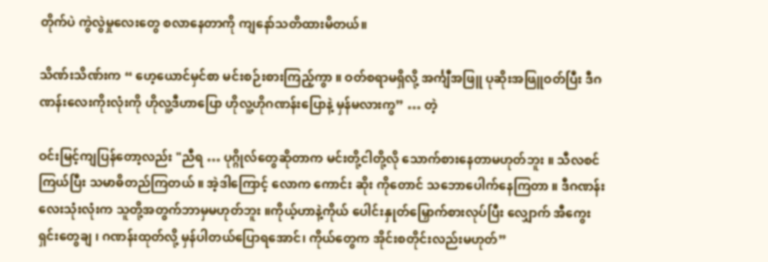တိုက်ပဲ ကွဲလွဲမှုလေးတွေ စလာနေတာကို ကျနော်သတိထားမိတယ်။

သိဏ်းသိဏ်းက “ ဟေ့ယောင်မှင်စာ မင်းစဉ်းစားကြည့်ကွာ ။ ဝတ်စရာမရှိလို့ အင်္ကျီအဖြူ ပုဆိုးအဖြူဝတ်ပြီး ဒီဂဏန်းလေးကိုးလုံးကို ဟိုလူ့ဒီဟာပြော ဟိုလူ့ဟိုဂဏန်းပြောနဲ့ မှန်မလားကွ” … တဲ့

ဝင်းမြင့်ကျပြန်တော့လည်း "ညီရ … ပုဂ္ဂိုလ်တွေဆိုတာက မင်းတို့ငါတို့လို သောက်စားနေတာမဟုတ်ဘူး ။ သီလစင်ကြယ်ပြီး သမာဓိတည်ကြတယ် ။ အဲ့ဒါကြောင့် လောက ကောင်း ဆိုး ကိုတောင် သဘောပေါက်နေကြတာ ။ ဒီဂဏန်းလေးသုံးလုံးက သူတို့အတွက်ဘာမှမဟုတ်ဘူး ။ကိုယ့်ဟာနဲ့ကိုယ် ပေါင်းနှုတ်မြှောက်စားလုပ်ပြီး လျှောက် အီကွေးရှင်းတွေချ ၊ ဂဏန်းထုတ်လို့ မှန်ပါတယ်ပြောရအောင်၊ ကိုယ်တွေက အိုင်းစတိုင်းလည်းမဟုတ်”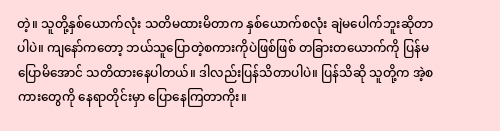တဲ့။ သူတို့နှစ်ယောက်လုံး သတိမထားမိတာက နှစ်ယောက်စလုံး ချဲမပေါက်ဘူးဆိုတာပါပဲ။ ကျနော်ကတော့ ဘယ်သူပြောတဲ့စကားကိုပဲဖြစ်ဖြစ် တခြားတယောက်ကို ပြန်မပြောမိအောင် သတိထားနေပါတယ်။ ဒါလည်းပြန်သိတာပါပဲ။ ပြန်သိဆို သူတို့က အဲ့စကားတွေကို နေရာတိုင်းမှာ ပြောနေကြတာကိုး။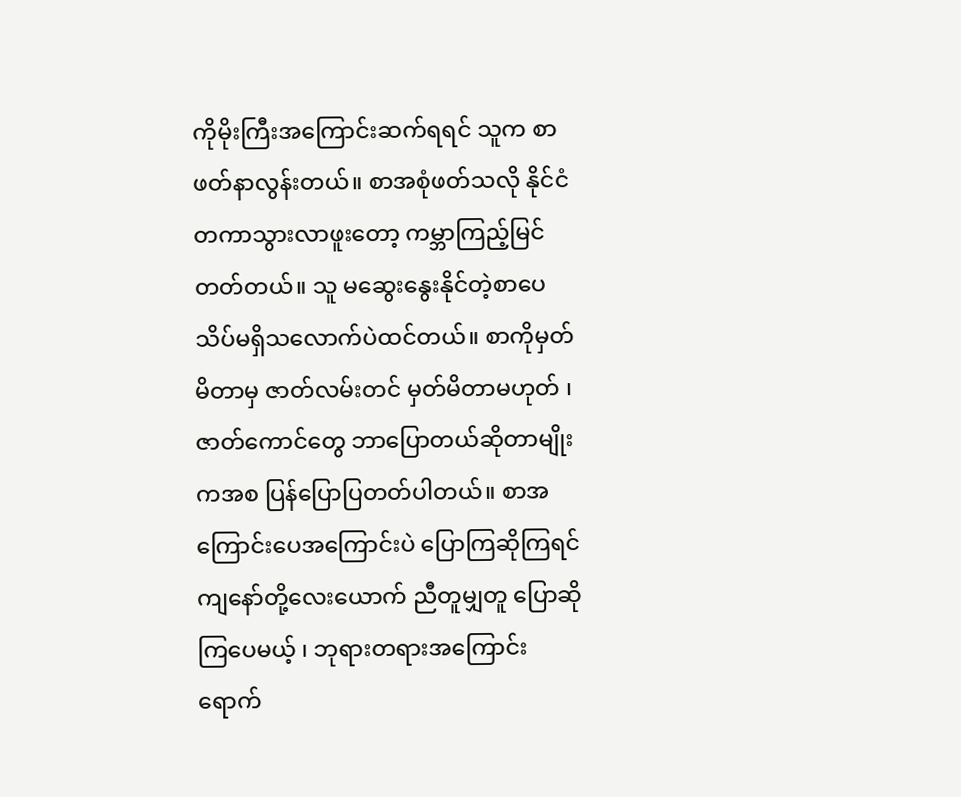ကိုမိုးကြီးအကြောင်းဆက်ရရင် သူက စာဖတ်နာလွန်းတယ်။ စာအစုံဖတ်သလို နိုင်ငံတကာသွားလာဖူးတော့ ကမ္ဘာကြည့်မြင်တတ်တယ်။ သူ မဆွေးနွေးနိုင်တဲ့စာပေ သိပ်မရှိသလောက်ပဲထင်တယ်။ စာကိုမှတ်မိတာမှ ဇာတ်လမ်းတင် မှတ်မိတာမဟုတ် ၊ ဇာတ်ကောင်တွေ ဘာပြောတယ်ဆိုတာမျိုးကအစ ပြန်ပြောပြတတ်ပါတယ်။ စာအကြောင်းပေအကြောင်းပဲ ပြောကြဆိုကြရင် ကျနော်တို့လေးယောက် ညီတူမျှတူ ပြောဆိုကြပေမယ့် ၊ ဘုရားတရားအကြောင်းရောက်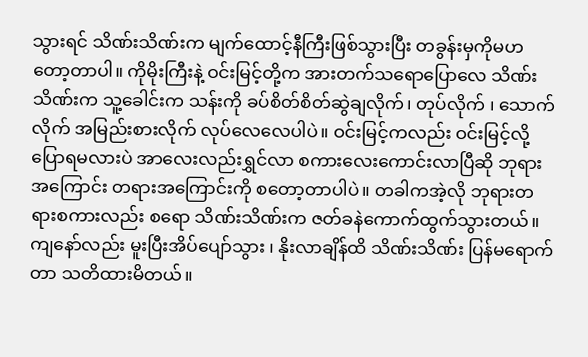သွားရင် သိဏ်းသိဏ်းက မျက်ထောင့်နီကြီးဖြစ်သွားပြီး တခွန်းမှကိုမဟတော့တာပါ။ ကိုမိုးကြီးနဲ့ ဝင်းမြင့်တို့က အားတက်သရောပြောလေ သိဏ်းသိဏ်းက သူ့ခေါင်းက သန်းကို ခပ်စိတ်စိတ်ဆွဲချလိုက်၊ တုပ်လိုက် ၊ သောက်လိုက် အမြည်းစားလိုက် လုပ်လေလေပါပဲ။ ဝင်းမြင့်ကလည်း ဝင်းမြင့်လို့ပြောရမလားပဲ အာလေးလည်းရွှင်လာ စကားလေးကောင်းလာပြီဆို ဘုရားအကြောင်း တရားအကြောင်းကို စတော့တာပါပဲ။ တခါကအဲ့လို ဘုရားတရားစကားလည်း စရော သိဏ်းသိဏ်းက ဇတ်ခနဲကောက်ထွက်သွားတယ်။ ကျနော်လည်း မူးပြီးအိပ်ပျော်သွား ၊ နိုးလာချိန်ထိ သိဏ်းသိဏ်း ပြန်မရောက်တာ သတိထားမိတယ်။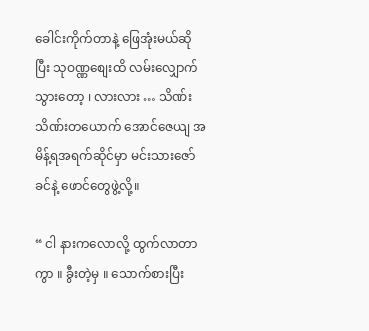ခေါင်းကိုက်တာနဲ့ ဖြေအုံးမယ်ဆိုပြီး သုဝဏ္ဏစျေးထိ လမ်းလျှောက်သွားတော့ ၊ လားလား … သိဏ်းသိဏ်းတယောက် အောင်ဇေယျ အမိန့်ရအရက်ဆိုင်မှာ မင်းသားဇော်ခင်နဲ့ ဖောင်တွေဖွဲ့လို့။

“ ငါ နားကလောလို့ ထွက်လာတာကွာ ။ ခွီးတဲ့မှ ။ သောက်စားပြီး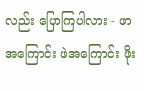လည်း ပြောကြပါလား - ဖာအကြောင်း ဖဲအကြောင်း ဖိုး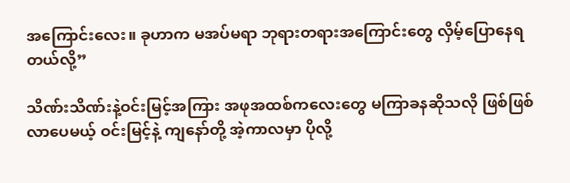အကြောင်းလေး။ ခုဟာက မအပ်မရာ ဘုရားတရားအကြောင်းတွေ လှိမ့်ပြောနေရတယ်လို့”

သိဏ်းသိဏ်းနဲ့ဝင်းမြင့်အကြား အဖုအထစ်ကလေးတွေ မကြာခနဆိုသလို ဖြစ်ဖြစ်လာပေမယ့် ဝင်းမြင့်နဲ့ ကျနော်တို့ အဲ့ကာလမှာ ပိုလို့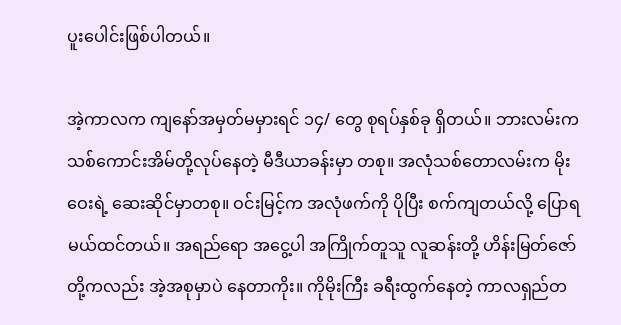ပူးပေါင်းဖြစ်ပါတယ်။

အဲ့ကာလက ကျနော်အမှတ်မမှားရင် ၁၄/ တွေ စုရပ်နှစ်ခု ရှိတယ်။ ဘားလမ်းက သစ်ကောင်းအိမ်တို့လုပ်နေတဲ့ မီဒီယာခန်းမှာ တစု။ အလုံသစ်တောလမ်းက မိုးဝေးရဲ့ ဆေးဆိုင်မှာတစု။ ဝင်းမြင့်က အလုံဖက်ကို ပိုပြီး စက်ကျတယ်လို့ ပြောရမယ်ထင်တယ်။ အရည်ရော အငွေ့ပါ အကြိုက်တူသူ လူဆန်းတို့ ဟိန်းမြတ်ဇော်တို့ကလည်း အဲ့အစုမှာပဲ နေတာကိုး။ ကိုမိုးကြီး ခရီးထွက်နေတဲ့ ကာလရှည်တ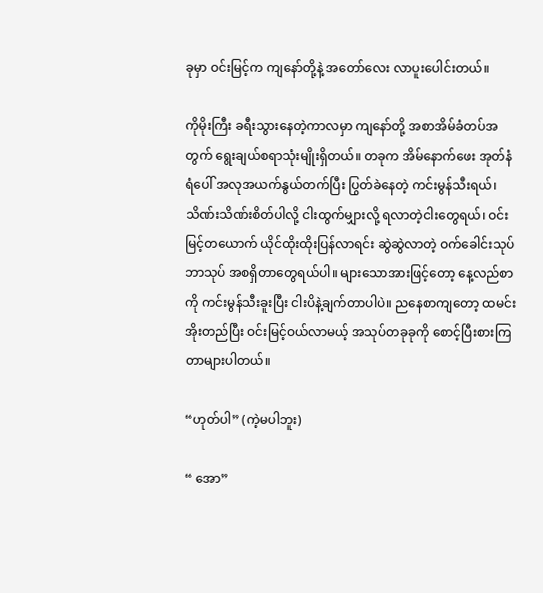ခုမှာ ဝင်းမြင့်က ကျနော်တို့နဲ့ အတော်လေး လာပူးပေါင်းတယ်။

ကိုမိုးကြီး ခရီးသွားနေတဲ့ကာလမှာ ကျနော်တို့ အစာအိမ်ခံတပ်အတွက် ရွေးချယ်စရာသုံးမျိုးရှိတယ်။ တခုက အိမ်နောက်ဖေး အုတ်နံရံပေါ် အလုအယက်နွယ်တက်ပြီး ပြွတ်ခဲနေတဲ့ ကင်းမွန်သီးရယ်၊ သိဏ်းသိဏ်းစိတ်ပါလို့ ငါးထွက်မျှားလို့ ရလာတဲ့ငါးတွေရယ်၊ ဝင်းမြင့်တယောက် ယိုင်ထိုးထိုးပြန်လာရင်း ဆွဲဆွဲလာတဲ့ ဝက်ခေါင်းသုပ် ဘာသုပ် အစရှိတာတွေရယ်ပါ။ များသောအားဖြင့်တော့ နေ့လည်စာကို ကင်းမွန်သီးခူးပြီး ငါးပိနဲ့ချက်တာပါပဲ။ ညနေစာကျတော့ ထမင်းအိုးတည်ပြီး ဝင်းမြင့်ဝယ်လာမယ့် အသုပ်တခုခုကို စောင့်ပြီးစားကြတာများပါတယ်။

“ဟုတ်ပါ” (ကဲ့မပါဘူး)

“ အော”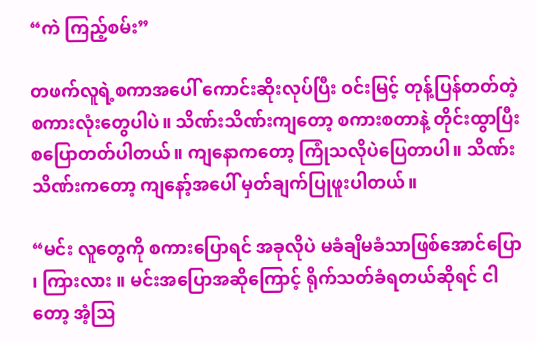“ကဲ ကြည့်စမ်း”

တဖက်လူရဲ့စကာအပေါ် ကောင်းဆိုးလုပ်ပြီး ဝင်းမြင့် တုန့်ပြန်တတ်တဲ့ စကားလုံးတွေပါပဲ။ သိဏ်းသိဏ်းကျတော့ စကားစတာနဲ့ တိုင်းထွာပြီး စပြောတတ်ပါတယ်။ ကျနောကတော့ ကြုံသလိုပဲပြေတာပါ။ သိဏ်းသိဏ်းကတော့ ကျနော့်အပေါ် မှတ်ချက်ပြုဖူးပါတယ်။

“မင်း လူတွေကို စကားပြောရင် အခုလိုပဲ မခံချိမခံသာဖြစ်အောင်ပြော ၊ ကြားလား ။ မင်းအပြောအဆိုကြောင့် ရိုက်သတ်ခံရတယ်ဆိုရင် ငါတော့ အံ့ဩ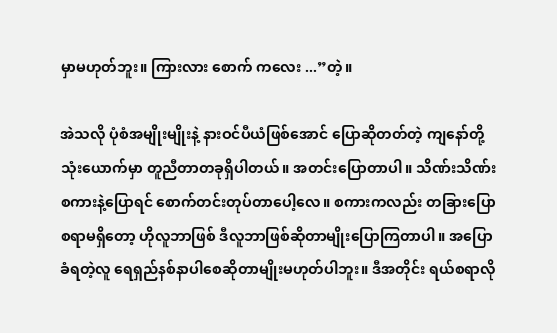မှာမဟုတ်ဘူး။ ကြားလား စောက် ကလေး ...”တဲ့။

အဲသလို ပုံစံအမျိုးမျိုးနဲ့ နားဝင်ပီယံဖြစ်အောင် ပြောဆိုတတ်တဲ့ ကျနော်တို့သုံးယောက်မှာ တူညီတာတခုရှိပါတယ်။ အတင်းပြောတာပါ။ သိဏ်းသိဏ်းစကားနဲ့ပြောရင် စောက်တင်းတုပ်တာပေါ့လေ။ စကားကလည်း တခြားပြောစရာမရှိတော့ ဟိုလူဘာဖြစ် ဒီလူဘာဖြစ်ဆိုတာမျိုးပြောကြတာပါ။ အပြောခံရတဲ့လူ ရေရှည်နစ်နာပါစေဆိုတာမျိုးမဟုတ်ပါဘူး။ ဒီအတိုင်း ရယ်စရာလို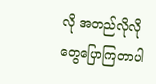လို အတည်လိုလိုတွေပြောကြတာပါ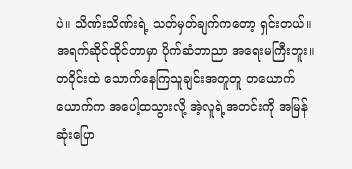ပဲ။ သိဏ်းသိဏ်းရဲ့ သတ်မှတ်ချက်ကတော့ ရှင်းတယ်။ အရက်ဆိုင်ထိုင်တာမှာ ပိုက်ဆံဘာညာ အရေးမကြီးဘူး။ တဝိုင်းထဲ သောက်နေကြသူချင်းအတူတူ တယောက်ယောက်က အပေါ့ထသွားလို့ အဲ့လူရဲ့အတင်းကို အမြန်ဆုံးပြော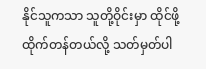နိုင်သူကသာ သူတို့ဝိုင်းမှာ ထိုင်ဖို့ ထိုက်တန်တယ်လို့ သတ်မှတ်ပါ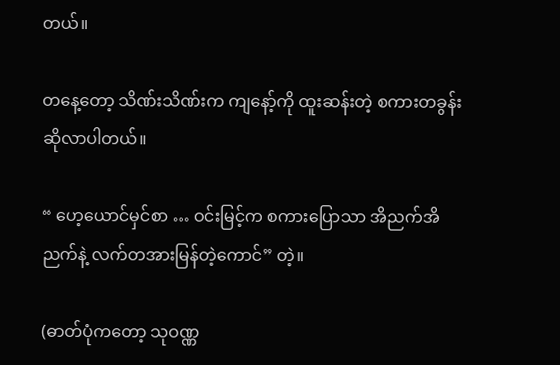တယ်။

တနေ့တော့ သိဏ်းသိဏ်းက ကျနော့်ကို ထူးဆန်းတဲ့ စကားတခွန်းဆိုလာပါတယ်။

“ ဟေ့ယောင်မှင်စာ … ဝင်းမြင့်က စကားပြောသာ အိညက်အိညက်နဲ့ လက်တအားမြန်တဲ့ကောင်” တဲ့။

(ဓာတ်ပုံကတော့ သုဝဏ္ဏ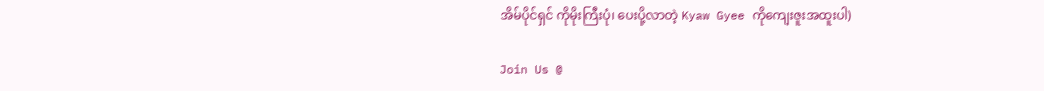အိမ်ပိုင်ရှင် ကိုမိုးကြီးပုံ၊ ပေးပို့လာတဲ့ Kyaw Gyee ကိုကျေးဇူးအထူးပါ)

Join Us @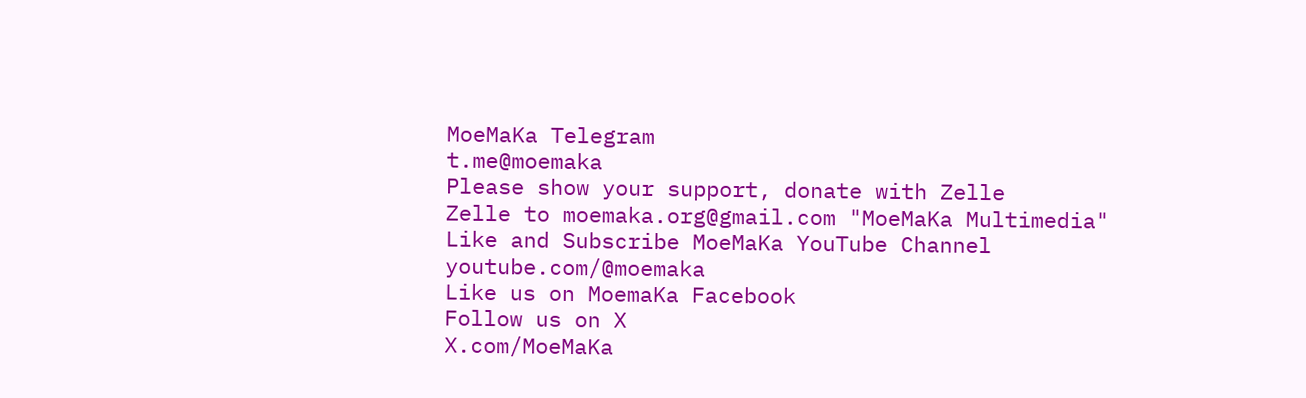MoeMaKa Telegram
t.me@moemaka
Please show your support, donate with Zelle
Zelle to moemaka.org@gmail.com "MoeMaKa Multimedia"
Like and Subscribe MoeMaKa YouTube Channel
youtube.com/@moemaka
Like us on MoemaKa Facebook
Follow us on X
X.com/MoeMaKa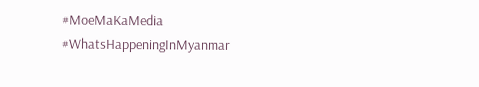#MoeMaKaMedia
#WhatsHappeningInMyanmar